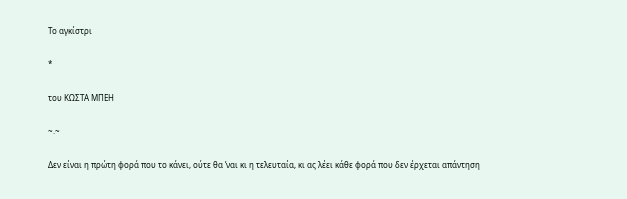Το αγκίστρι

*

του ΚΩΣΤΑ ΜΠΕΗ

~.~

Δεν είναι η πρώτη φορά που το κάνει, ούτε θα ’ναι κι η τελευταία, κι ας λέει κάθε φορά που δεν έρχεται απάντηση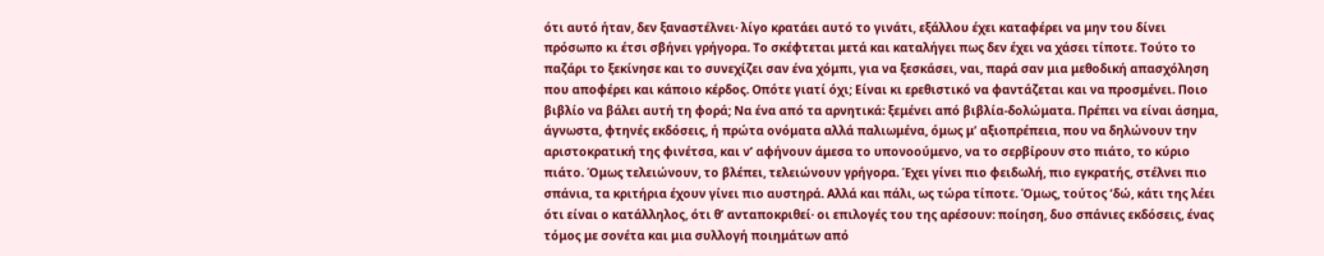ότι αυτό ήταν, δεν ξαναστέλνει· λίγο κρατάει αυτό το γινάτι, εξάλλου έχει καταφέρει να μην του δίνει πρόσωπο κι έτσι σβήνει γρήγορα. Το σκέφτεται μετά και καταλήγει πως δεν έχει να χάσει τίποτε. Τούτο το παζάρι το ξεκίνησε και το συνεχίζει σαν ένα χόμπι, για να ξεσκάσει, ναι, παρά σαν μια μεθοδική απασχόληση που αποφέρει και κάποιο κέρδος. Οπότε γιατί όχι; Είναι κι ερεθιστικό να φαντάζεται και να προσμένει. Ποιο βιβλίο να βάλει αυτή τη φορά; Να ένα από τα αρνητικά: ξεμένει από βιβλία-δολώματα. Πρέπει να είναι άσημα, άγνωστα, φτηνές εκδόσεις, ή πρώτα ονόματα αλλά παλιωμένα, όμως μ’ αξιοπρέπεια, που να δηλώνουν την αριστοκρατική της φινέτσα, και ν’ αφήνουν άμεσα το υπονοούμενο, να το σερβίρουν στο πιάτο, το κύριο πιάτο. Όμως τελειώνουν, το βλέπει, τελειώνουν γρήγορα. Έχει γίνει πιο φειδωλή, πιο εγκρατής, στέλνει πιο σπάνια, τα κριτήρια έχουν γίνει πιο αυστηρά. Αλλά και πάλι, ως τώρα τίποτε. Όμως, τούτος ’δώ, κάτι της λέει ότι είναι ο κατάλληλος, ότι θ’ ανταποκριθεί· οι επιλογές του της αρέσουν: ποίηση, δυο σπάνιες εκδόσεις, ένας τόμος με σονέτα και μια συλλογή ποιημάτων από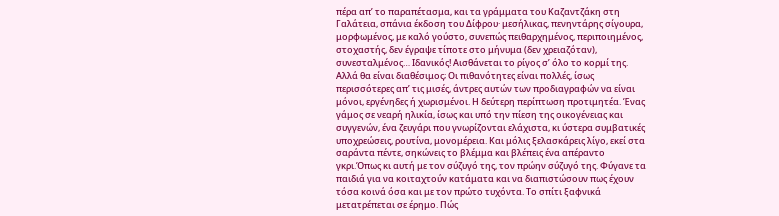πέρα απ’ το παραπέτασμα, και τα γράμματα του Καζαντζάκη στη Γαλάτεια, σπάνια έκδοση του Δίφρου· μεσήλικας, πενηντάρης σίγουρα, μορφωμένος, με καλό γούστο, συνεπώς πειθαρχημένος, περιποιημένος, στοχαστής, δεν έγραψε τίποτε στο μήνυμα (δεν χρειαζόταν), συνεσταλμένος… Ιδανικός! Αισθάνεται το ρίγος σ’ όλο το κορμί της. Αλλά θα είναι διαθέσιμος; Οι πιθανότητες είναι πολλές, ίσως περισσότερες απ’ τις μισές, άντρες αυτών των προδιαγραφών να είναι μόνοι, εργένηδες ή χωρισμένοι. Η δεύτερη περίπτωση προτιμητέα. Ένας γάμος σε νεαρή ηλικία, ίσως και υπό την πίεση της οικογένειας και συγγενών, ένα ζευγάρι που γνωρίζονται ελάχιστα, κι ύστερα συμβατικές υποχρεώσεις, ρουτίνα, μονομέρεια. Και μόλις ξελασκάρεις λίγο, εκεί στα σαράντα πέντε, σηκώνεις το βλέμμα και βλέπεις ένα απέραντο γκρι.Όπως κι αυτή με τον σύζυγό της, τον πρώην σύζυγό της. Φύγανε τα παιδιά για να κοιταχτούν κατάματα και να διαπιστώσουν πως έχουν τόσα κοινά όσα και με τον πρώτο τυχόντα. Το σπίτι ξαφνικά μετατρέπεται σε έρημο. Πώς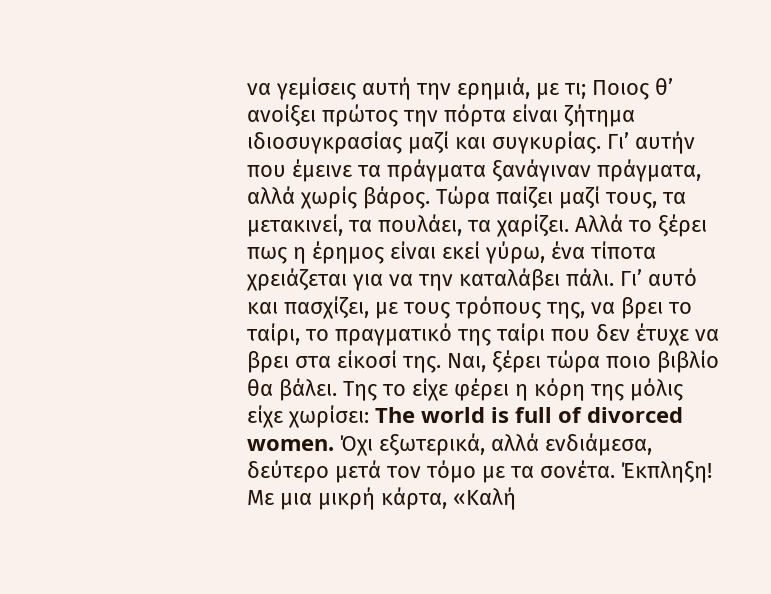να γεμίσεις αυτή την ερημιά, με τι; Ποιος θ’ ανοίξει πρώτος την πόρτα είναι ζήτημα ιδιοσυγκρασίας μαζί και συγκυρίας. Γι’ αυτήν που έμεινε τα πράγματα ξανάγιναν πράγματα, αλλά χωρίς βάρος. Τώρα παίζει μαζί τους, τα μετακινεί, τα πουλάει, τα χαρίζει. Αλλά το ξέρει πως η έρημος είναι εκεί γύρω, ένα τίποτα χρειάζεται για να την καταλάβει πάλι. Γι’ αυτό και πασχίζει, με τους τρόπους της, να βρει το ταίρι, το πραγματικό της ταίρι που δεν έτυχε να βρει στα είκοσί της. Ναι, ξέρει τώρα ποιο βιβλίο θα βάλει. Της το είχε φέρει η κόρη της μόλις είχε χωρίσει: The world is full of divorced women. Όχι εξωτερικά, αλλά ενδιάμεσα, δεύτερο μετά τον τόμο με τα σονέτα. Έκπληξη! Με μια μικρή κάρτα, «Καλή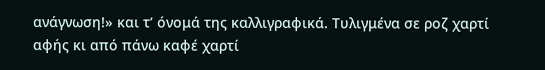ανάγνωση!» και τ’ όνομά της καλλιγραφικά. Τυλιγμένα σε ροζ χαρτί αφής κι από πάνω καφέ χαρτί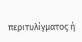περιτυλίγματος ή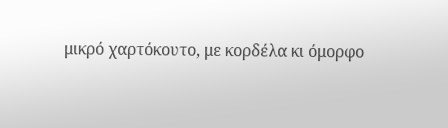μικρό χαρτόκουτο, με κορδέλα κι όμορφο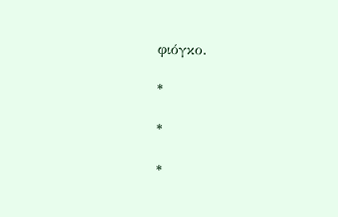φιόγκο.

*

*

*